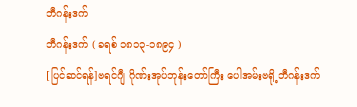ဘီဂန်းဒက်
ဘီဂန်းဒက် ( ခရစ် ၁၈၁၃-၁၈၉၄ )
[ပြင်ဆင်ရန်]ဗရင်ဂျီ ဂိုဏ်းအုပ်ဘုန်းတော်ကြီး ပေါအမ်းဗရို့ဘီဂန်းဒက်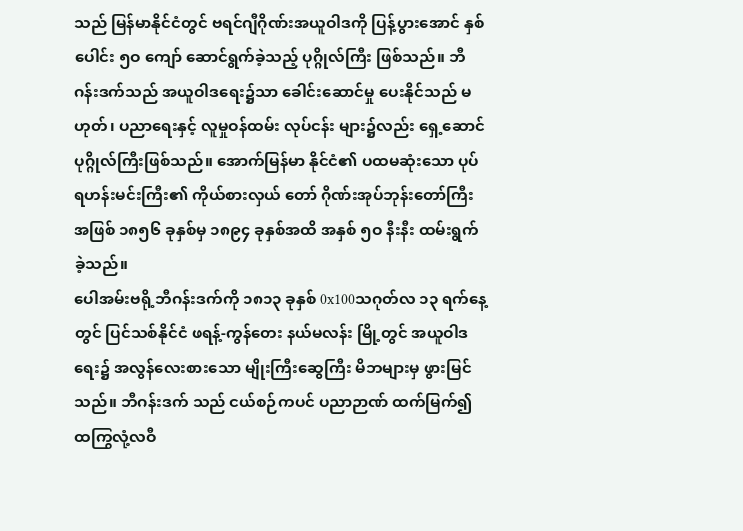သည် မြန်မာနိုင်ငံတွင် ဗရင်ဂျီဂိုဏ်းအယူဝါဒကို ပြန့်ပွားအောင် နှစ်ပေါင်း ၅ဝ ကျော် ဆောင်ရွက်ခဲ့သည့် ပုဂ္ဂိုလ်ကြီး ဖြစ်သည်။ ဘီဂန်းဒက်သည် အယူဝါဒရေး၌သာ ခေါင်းဆောင်မှု ပေးနိုင်သည် မဟုတ်၊ ပညာရေးနှင့် လူမှုဝန်ထမ်း လုပ်ငန်း များ၌လည်း ရှေ့ဆောင် ပုဂ္ဂိုလ်ကြီးဖြစ်သည်။ အောက်မြန်မာ နိုင်ငံ၏ ပထမဆုံးသော ပုပ်ရဟန်းမင်းကြီး၏ ကိုယ်စားလှယ် တော် ဂိုဏ်းအုပ်ဘုန်းတော်ကြီးအဖြစ် ၁၈၅၆ ခုနှစ်မှ ၁၈၉၄ ခုနှစ်အထိ အနှစ် ၅ဝ နီးနီး ထမ်းရွက်ခဲ့သည်။
ပေါအမ်းဗရို့ဘီဂန်းဒက်ကို ၁၈၁၃ ခုနှစ် 0x100သဂုတ်လ ၁၃ ရက်နေ့တွင် ပြင်သစ်နိုင်ငံ ဖရန့်-ကွန်တေး နယ်မလန်း မြို့တွင် အယူဝါဒရေး၌ အလွန်လေးစားသော မျိုးကြီးဆွေကြီး မိဘများမှ ဖွားမြင်သည်။ ဘီဂန်းဒက် သည် ငယ်စဉ်ကပင် ပညာဉာဏ် ထက်မြက်၍ ထကြွလုံ့လဝီ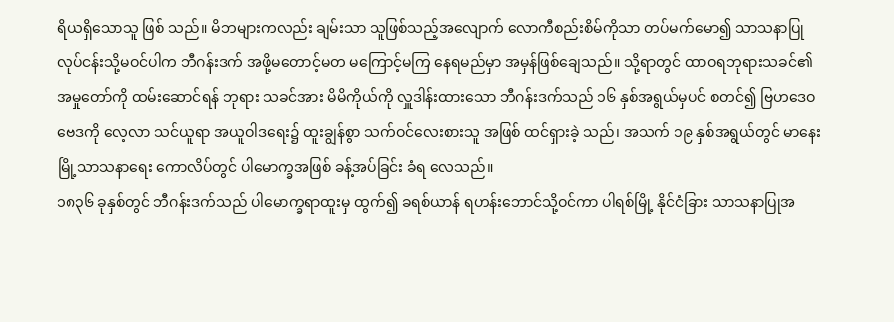ရိယရှိသောသူ ဖြစ် သည်။ မိဘများကလည်း ချမ်းသာ သူဖြစ်သည့်အလျောက် လောကီစည်းစိမ်ကိုသာ တပ်မက်မော၍ သာသနာပြု လုပ်ငန်းသို့မဝင်ပါက ဘီဂန်းဒက် အဖို့မတောင့်မတ မကြောင့်မကြ နေရမည်မှာ အမှန်ဖြစ်ချေသည်။ သို့ရာတွင် ထာဝရဘုရားသခင်၏ အမှုတော်ကို ထမ်းဆောင်ရန် ဘုရား သခင်အား မိမိကိုယ်ကို လှူဒါန်းထားသော ဘီဂန်းဒက်သည် ၁၆ နှစ်အရွယ်မှပင် စတင်၍ ဗြဟဒေဝဗေဒကို လေ့လာ သင်ယူရာ အယူဝါဒရေး၌ ထူးချွန်စွာ သက်ဝင်လေးစားသူ အဖြစ် ထင်ရှားခဲ့ သည်၊ အသက် ၁၉ နှစ်အရွယ်တွင် မာနေးမြို့သာသနာရေး ကောလိပ်တွင် ပါမောက္ခအဖြစ် ခန့်အပ်ခြင်း ခံရ လေသည်။
၁၈၃၆ ခုနှစ်တွင် ဘီဂန်းဒက်သည် ပါမောက္ခရာထူးမှ ထွက်၍ ခရစ်ယာန် ရဟန်းဘောင်သို့ဝင်ကာ ပါရစ်မြို့ နိုင်ငံခြား သာသနာပြုအ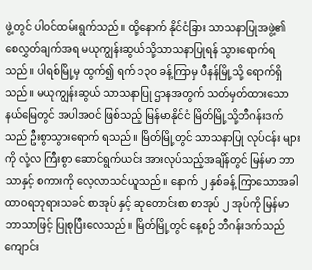ဖွဲ့တွင် ပါဝင်ထမ်းရွက်သည်။ ထို့နောက် နိုင်ငံခြား သာသနာပြုအဖွဲ့၏ စေလွှတ်ချက်အရ မယုကျွန်းဆွယ်သို့သာသနာပြုရန် သွားရောက်ရသည်။ ပါရစ်မြို့မှ ထွက်၍ ရက် ၁၃ဝ ခန့်ကြာမှ ပီနန်မြို့သို့ ရောက်ရှိသည်။ မယုကျွန်းဆွယ် သာသနာပြု ဌာနအတွက် သတ်မှတ်ထားသော နယ်မြေတွင် အပါအဝင် ဖြစ်သည့် မြန်မာနိုင်ငံ မြိတ်မြို့သို့ဘီဂန်းဒက်သည် ဦးစွာသွားရောက် ရသည်။ မြိတ်မြို့တွင် သာသနာပြု လုပ်ငန်း များကို လုံ့လ ကြီးစွာ ဆောင်ရွက်ယင်း အားလုပ်သည့်အချိန်တွင် မြန်မာ ဘာသာနှင့် စကားကို လေ့လာသင်ယူသည်။ နောက် ၂ နှစ်ခန့် ကြာသောအခါ ထာဝရဘုရားသခင် စာအုပ် နှင့် ဆုတောင်းစာ စာအုပ် ၂ အုပ်ကို မြန်မာဘာသာဖြင့် ပြုစုပြီးလေသည်။ မြိတ်မြို့တွင် နေ့စဉ် ဘီဂန်းဒက်သည် ကျောင်း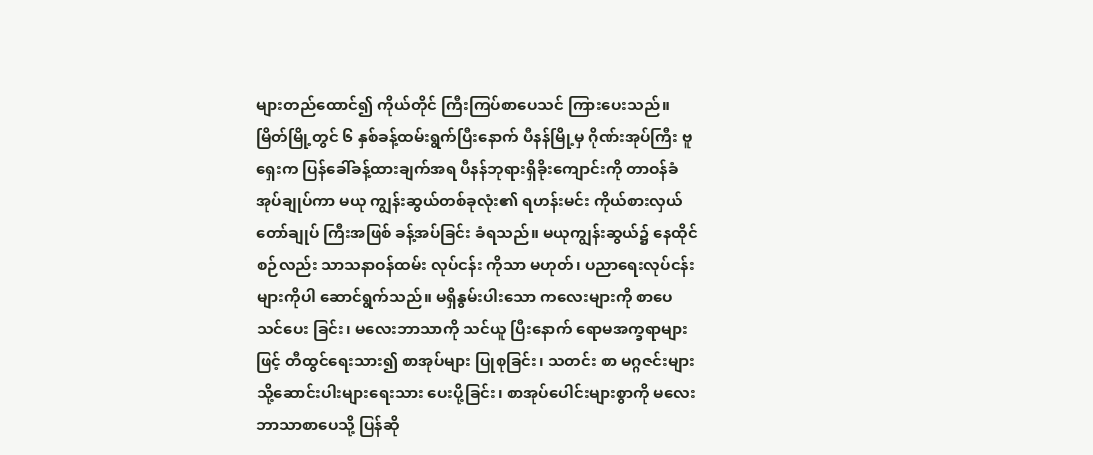များတည်ထောင်၍ ကိုယ်တိုင် ကြီးကြပ်စာပေသင် ကြားပေးသည်။
မြိတ်မြို့တွင် ၆ နှစ်ခန့်ထမ်းရွက်ပြီးနောက် ပီနန်မြို့မှ ဂိုဏ်းအုပ်ကြီး ဗူရှေးက ပြန်ခေါ်ခန့်ထားချက်အရ ပီနန်ဘုရားရှိခိုးကျောင်းကို တာဝန်ခံ အုပ်ချုပ်ကာ မယု ကျွန်းဆွယ်တစ်ခုလုံး၏ ရဟန်းမင်း ကိုယ်စားလှယ် တော်ချုပ် ကြီးအဖြစ် ခန့်အပ်ခြင်း ခံရသည်။ မယုကျွန်းဆွယ်၌ နေထိုင်စဉ်လည်း သာသနာဝန်ထမ်း လုပ်ငန်း ကိုသာ မဟုတ်၊ ပညာရေးလုပ်ငန်းများကိုပါ ဆောင်ရွက်သည်။ မရှိနွမ်းပါးသော ကလေးများကို စာပေသင်ပေး ခြင်း၊ မလေးဘာသာကို သင်ယူ ပြီးနောက် ရောမအက္ခရာများဖြင့် တီထွင်ရေးသား၍ စာအုပ်များ ပြုစုခြင်း၊ သတင်း စာ မဂ္ဂဇင်းများသို့ဆောင်းပါးများရေးသား ပေးပို့ခြင်း၊ စာအုပ်ပေါင်းများစွာကို မလေးဘာသာစာပေသို့ ပြန်ဆို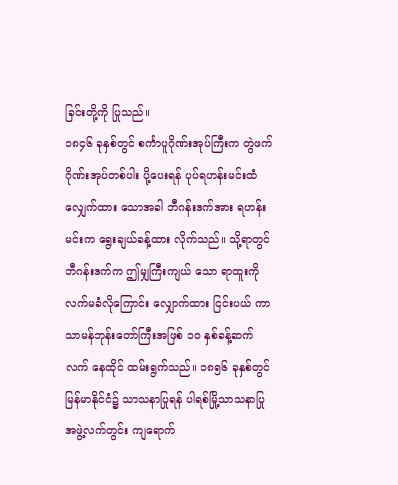ခြင်းတို့ကို ပြုသည်။
၁၈၄၆ ခုနှစ်တွင် စင်္ကာပူဂိုဏ်းအုပ်ကြီးက တွဲဖက် ဂိုဏ်းအုပ်တစ်ပါး ပို့ပေးရန် ပုပ်ရဟန်းမင်းထံ လျှေက်ထား သောအခါ ဘီဂန်းဒက်အား ရဟန်းမင်းက ရွေးချယ်ခန့်ထား လိုက်သည်။ သို့ရာတွင် ဘီဂန်းဒက်က ဤမျှကြီးကျယ် သော ရာထူးကို လက်မခံလိုကြောင်း လျှောက်ထား ငြင်းပယ် ကာ သာမန်ဘုန်းတော်ကြီးအဖြစ် ၁ဝ နှစ်ခန့်ဆက်လက် နေထိုင် ထမ်းရွက်သည်။ ၁၈၅၆ ခုနှစ်တွင် မြန်မာနိုင်ငံ၌ သာသနာပြုရန် ပါရစ်မြို့သာသနာပြု အဖွဲ့လက်တွင်း ကျရောက်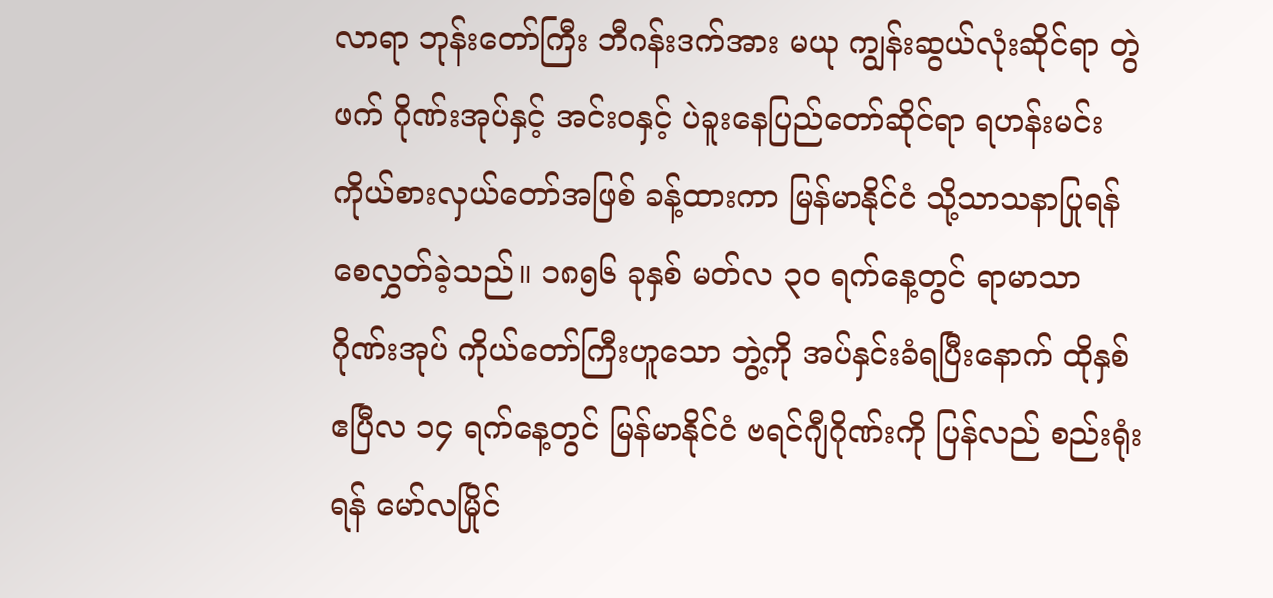လာရာ ဘုန်းတော်ကြီး ဘီဂန်းဒက်အား မယု ကျွန်းဆွယ်လုံးဆိုင်ရာ တွဲဖက် ဂိုဏ်းအုပ်နှင့် အင်းဝနှင့် ပဲခူးနေပြည်တော်ဆိုင်ရာ ရဟန်းမင်းကိုယ်စားလှယ်တော်အဖြစ် ခန့်ထားကာ မြန်မာနိုင်ငံ သို့သာသနာပြုရန် စေလွှတ်ခဲ့သည်။ ၁၈၅၆ ခုနှစ် မတ်လ ၃ဝ ရက်နေ့တွင် ရာမာသာ ဂိုဏ်းအုပ် ကိုယ်တော်ကြီးဟူသော ဘွဲ့ကို အပ်နှင်းခံရပြီးနောက် ထိုနှစ် ဧပြီလ ၁၄ ရက်နေ့တွင် မြန်မာနိုင်ငံ ဗရင်ဂျီဂိုဏ်းကို ပြန်လည် စည်းရုံးရန် မော်လမြိုင်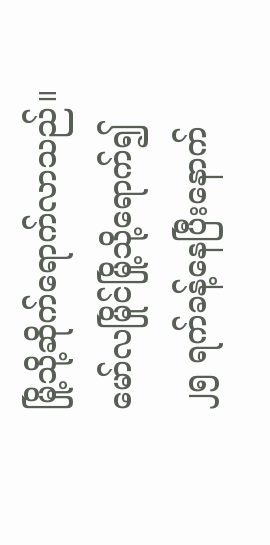မြို့သို့ဆိုက်ရောက်လာသည်။
မော်လမြိုင်မြို့သို့ရောက်၍ ၂၅ ရက်ခန့်နေပြီးနောက်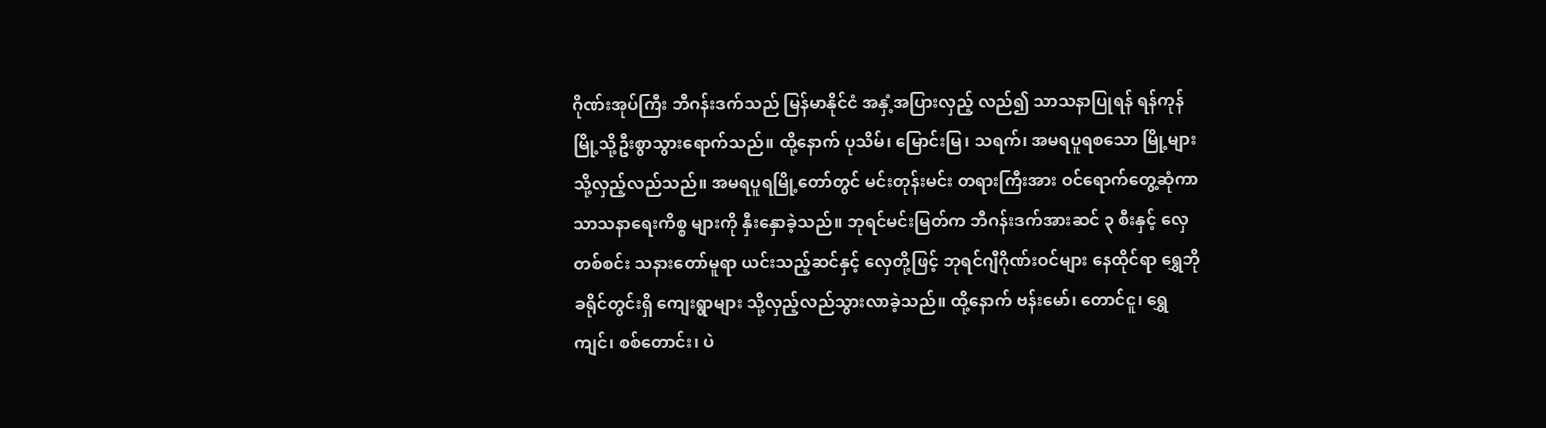ဂိုဏ်းအုပ်ကြီး ဘီဂန်းဒက်သည် မြန်မာနိုင်ငံ အနှံ့အပြားလှည့် လည်၍ သာသနာပြုရန် ရန်ကုန်မြို့သို့ဦးစွာသွားရောက်သည်။ ထို့နောက် ပုသိမ်၊ မြောင်းမြ၊ သရက်၊ အမရပူရစသော မြို့များ သို့လှည့်လည်သည်။ အမရပူရမြို့တော်တွင် မင်းတုန်းမင်း တရားကြီးအား ဝင်ရောက်တွေ့ဆုံကာ သာသနာရေးကိစ္စ များကို နှီးနှောခဲ့သည်။ ဘုရင်မင်းမြတ်က ဘီဂန်းဒက်အားဆင် ၃ စီးနှင့် လှေတစ်စင်း သနားတော်မူရာ ယင်းသည့်ဆင်နှင့် လှေတို့ဖြင့် ဘုရင်ဂျီဂိုဏ်းဝင်များ နေထိုင်ရာ ရွှေဘိုခရိုင်တွင်းရှိ ကျေးရွာများ သို့လှည့်လည်သွားလာခဲ့သည်။ ထို့နောက် ဗန်းမော်၊ တောင်ငူ၊ ရွှေကျင်၊ စစ်တောင်း၊ ပဲ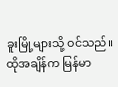ခူးမြို့များသို့ ဝင်သည်။ ထိုအချိန်က မြန်မာ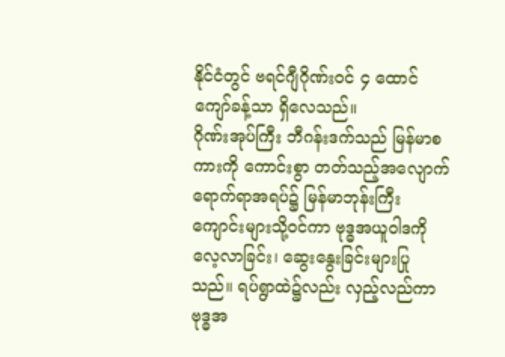နိုင်ငံတွင် ဗရင်ဂျီဂိုဏ်းဝင် ၄ ထောင်ကျော်ခန့်သာ ရှိလေသည်။
ဂိုဏ်းအုပ်ကြီး ဘီဂန်းဒက်သည် မြန်မာစကားကို ကောင်းစွာ တတ်သည့်အလျောက် ရောက်ရာအရပ်၌ မြန်မာဘုန်းကြီးကျောင်းများသို့ဝင်ကာ ဗုဒ္ဓအယူဝါဒကို လေ့လာခြင်း၊ ဆွေးနွေးခြင်းများပြုသည်။ ရပ်ရွာထဲ၌လည်း လှည့်လည်ကာ ဗုဒ္ဓအ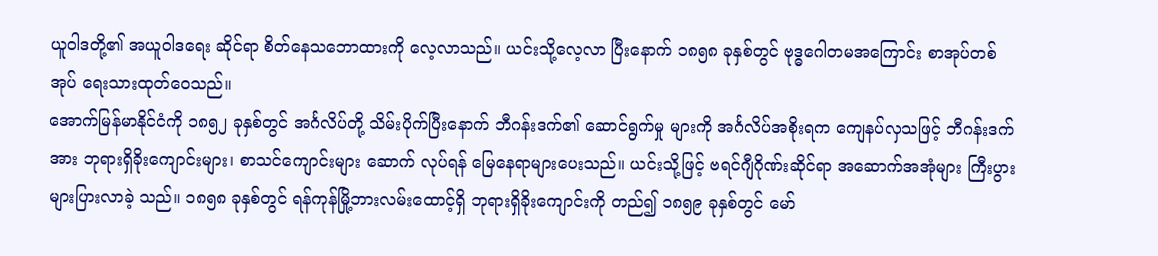ယူဝါဒတို့၏ အယူဝါဒရေး ဆိုင်ရာ စိတ်နေသဘောထားကို လေ့လာသည်။ ယင်းသို့လေ့လာ ပြီးနောက် ၁၈၅၈ ခုနှစ်တွင် ဗုဒ္ဓဂေါတမအကြောင်း စာအုပ်တစ်အုပ် ရေးသားထုတ်ဝေသည်။
အောက်မြန်မာနိုင်ငံကို ၁၈၅၂ ခုနှစ်တွင် အင်္ဂလိပ်တို့ သိမ်းပိုက်ပြီးနောက် ဘီဂန်းဒက်၏ ဆောင်ရွက်မှု များကို အင်္ဂလိပ်အစိုးရက ကျေနပ်လှသဖြင့် ဘီဂန်းဒက်အား ဘုရားရှိခိုးကျောင်းများ၊ စာသင်ကျောင်းများ ဆောက် လုပ်ရန် မြေနေရာများပေးသည်။ ယင်းသို့ဖြင့် ဗရင်ဂျီဂိုဏ်းဆိုင်ရာ အဆောက်အအုံများ ကြီးပွားများပြားလာခဲ့ သည်။ ၁၈၅၈ ခုနှစ်တွင် ရန်ကုန်မြို့ဘားလမ်းထောင့်ရှိ ဘုရားရှိခိုးကျောင်းကို တည်၍ ၁၈၅၉ ခုနှစ်တွင် မော်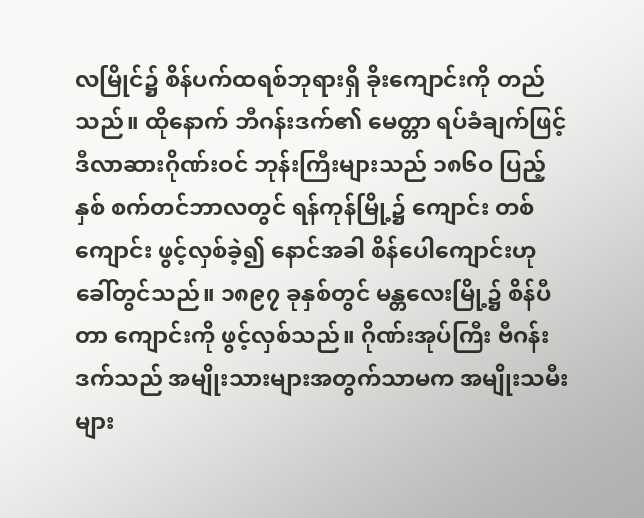လမြိုင်၌ စိန်ပက်ထရစ်ဘုရားရှိ ခိုးကျောင်းကို တည်သည်။ ထိုနောက် ဘီဂန်းဒက်၏ မေတ္တာ ရပ်ခံချက်ဖြင့် ဒီလာဆားဂိုဏ်းဝင် ဘုန်းကြီးများသည် ၁၈၆ဝ ပြည့်နှစ် စက်တင်ဘာလတွင် ရန်ကုန်မြို့၌ ကျောင်း တစ်ကျောင်း ဖွင့်လှစ်ခဲ့၍ နောင်အခါ စိန်ပေါကျောင်းဟု ခေါ်တွင်သည်။ ၁၈၉၇ ခုနှစ်တွင် မန္တလေးမြို့၌ စိန်ပီတာ ကျောင်းကို ဖွင့်လှစ်သည်။ ဂိုဏ်းအုပ်ကြီး ဗီဂန်းဒက်သည် အမျိုးသားများအတွက်သာမက အမျိုးသမီးများ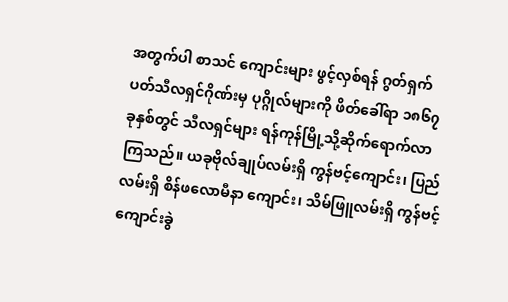အတွက်ပါ စာသင် ကျောင်းများ ဖွင့်လှစ်ရန် ဂွတ်ရှက်ပတ်သီလရှင်ဂိုဏ်းမှ ပုဂ္ဂိုလ်များကို ဖိတ်ခေါ်ရာ ၁၈၆၇ ခုနှစ်တွင် သီလရှင်များ ရန်ကုန်မြို့သို့ဆိုက်ရောက်လာကြသည်။ ယခုဗိုလ်ချုပ်လမ်းရှိ ကွန်ဗင့်ကျောင်း၊ ပြည်လမ်းရှိ စိန်ဖလောမီနာ ကျောင်း၊ သိမ်ဖြူလမ်းရှိ ကွန်ဗင့် ကျောင်းခွဲ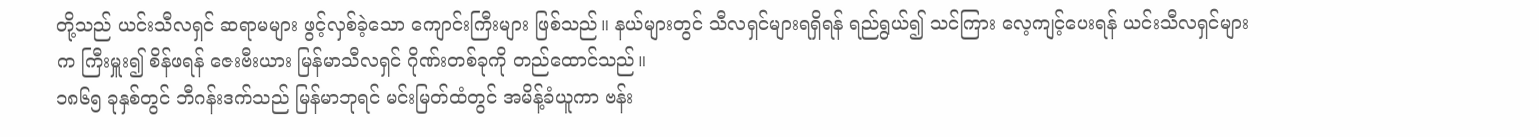တို့သည် ယင်းသီလရှင် ဆရာမများ ဖွင့်လှစ်ခဲ့သော ကျောင်းကြီးများ ဖြစ်သည်။ နယ်များတွင် သီလရှင်များရရှိရန် ရည်ရွယ်၍ သင်ကြား လေ့ကျင့်ပေးရန် ယင်းသီလရှင်များက ကြီးမှူး၍ စိန်ဖရန် ဇေးဗီးယား မြန်မာသီလရှင် ဂိုဏ်းတစ်ခုကို တည်ထောင်သည်။
၁၈၆၅ ခုနှစ်တွင် ဘီဂန်းဒက်သည် မြန်မာဘုရင် မင်းမြတ်ထံတွင် အမိန့်ခံယူကာ ဗန်း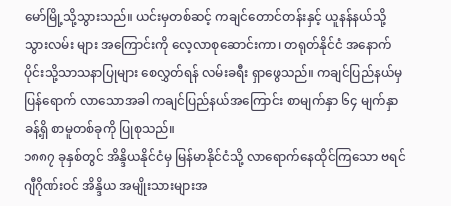မော်မြို့သို့သွားသည်။ ယင်းမှတစ်ဆင့် ကချင်တောင်တန်းနှင့် ယူနန်နယ်သို့သွားလမ်း များ အကြောင်းကို လေ့လာစုဆောင်းကာ၊ တရုတ်နိုင်ငံ အနောက်ပိုင်းသို့သာသနာပြုများ စေလွှတ်ရန် လမ်းခရီး ရှာဖွေသည်။ ကချင်ပြည်နယ်မှ ပြန်ရောက် လာသောအခါ ကချင်ပြည်နယ်အကြောင်း စာမျက်နှာ ၆၄ မျက်နှာခန့်ရှိ စာမူတစ်ခုကို ပြုစုသည်။
၁၈၈၇ ခုနှစ်တွင် အိန္ဒိယနိုင်ငံမှ မြန်မာနိုင်ငံသို့ လာရောက်နေထိုင်ကြသော ဗရင်ဂျီဂိုဏ်းဝင် အိန္ဒိယ အမျိုးသားများအ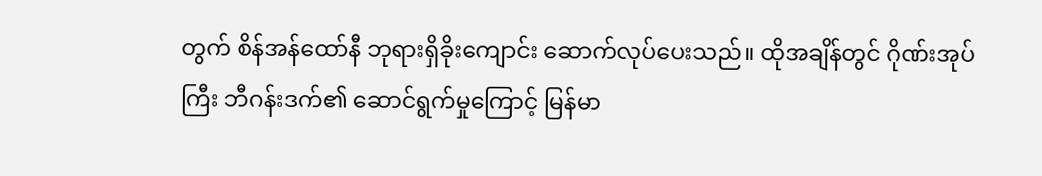တွက် စိန်အန်ထော်နီ ဘုရားရှိခိုးကျောင်း ဆောက်လုပ်ပေးသည်။ ထိုအချိန်တွင် ဂိုဏ်းအုပ်ကြီး ဘီဂန်းဒက်၏ ဆောင်ရွက်မှုကြောင့် မြန်မာ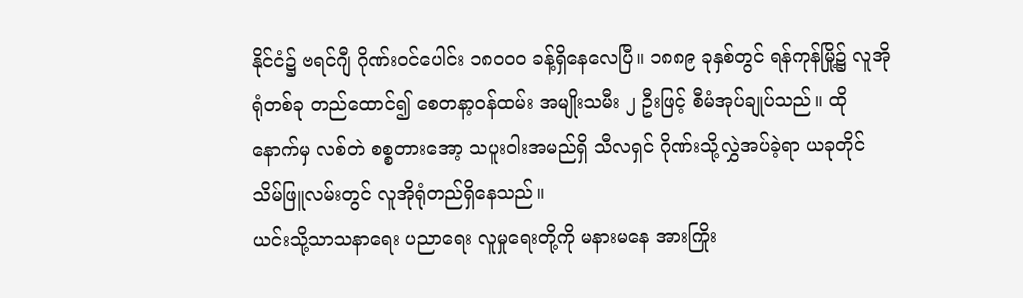နိုင်ငံ၌ ဗရင်ဂျီ ဂိုဏ်းဝင်ပေါင်း ၁၈ဝဝဝ ခန့်ရှိနေလေပြီ။ ၁၈၈၉ ခုနှစ်တွင် ရန်ကုန်မြို့၌ လူအိုရုံတစ်ခု တည်ထောင်၍ စေတနာ့ဝန်ထမ်း အမျိုးသမီး ၂ ဦးဖြင့် စီမံအုပ်ချုပ်သည်။ ထိုနောက်မှ လစ်တဲ စစ္စတားအော့ သပူးဝါးအမည်ရှိ သီလရှင် ဂိုဏ်းသို့လွှဲအပ်ခဲ့ရာ ယခုတိုင် သိမ်ဖြူလမ်းတွင် လူအိုရုံတည်ရှိနေသည်။
ယင်းသို့သာသနာရေး ပညာရေး လူမှုရေးတို့ကို မနားမနေ အားကြိုး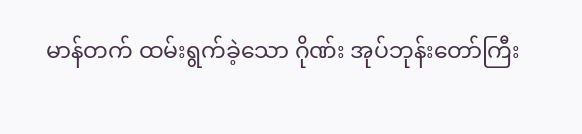မာန်တက် ထမ်းရွက်ခဲ့သော ဂိုဏ်း အုပ်ဘုန်းတော်ကြီး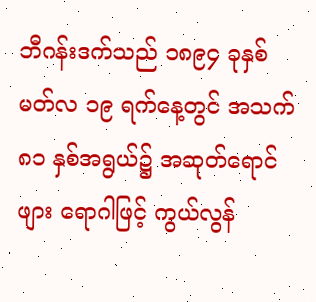ဘီဂန်းဒက်သည် ၁၈၉၄ ခုနှစ် မတ်လ ၁၉ ရက်နေ့တွင် အသက် ၈၁ နှစ်အရွယ်၌ အဆုတ်ရောင်ဖျား ရောဂါဖြင့် ကွယ်လွန်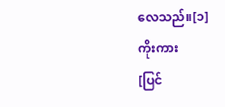လေသည်။[၁]
ကိုးကား
[ပြင်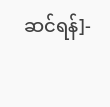ဆင်ရန်]-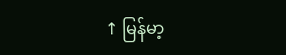↑ မြန်မာ့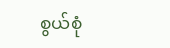စွယ်စုံ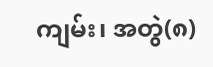ကျမ်း၊ အတွဲ(၈)